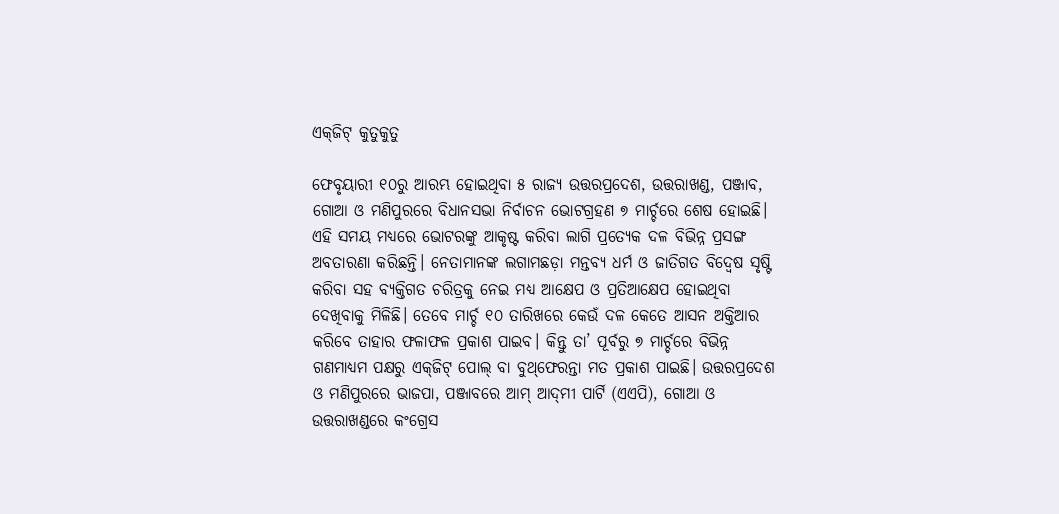ଏକ୍‌ଜିଟ୍‌ କୁତୁକୁତୁ

ଫେବୃୟାରୀ ୧୦ରୁ ଆରମ୍ଭ ହୋଇଥିବା ୫ ରାଜ୍ୟ ଉତ୍ତରପ୍ରଦେଶ, ଉତ୍ତରାଖଣ୍ଡ, ପଞ୍ଜାବ, ଗୋଆ ଓ ମଣିପୁରରେ ବିଧାନସଭା ନିର୍ବାଚନ ଭୋଟଗ୍ରହଣ ୭ ମାର୍ଚ୍ଚରେ ଶେଷ ହୋଇଛି। ଏହି ସମୟ ମଧ୍ୟରେ ଭୋଟରଙ୍କୁ ଆକୃଷ୍ଟ କରିବା ଲାଗି ପ୍ରତ୍ୟେକ ଦଳ ବିଭିନ୍ନ ପ୍ରସଙ୍ଗ ଅବତାରଣା କରିଛନ୍ତି। ନେତାମାନଙ୍କ ଲଗାମଛଡ଼ା ମନ୍ତବ୍ୟ ଧର୍ମ ଓ ଜାତିଗତ ବିଦ୍ୱେଷ ସୃଷ୍ଟି କରିବା ସହ ବ୍ୟକ୍ତିଗତ ଚରିତ୍ରକୁ ନେଇ ମଧ୍ୟ ଆକ୍ଷେପ ଓ ପ୍ରତିଆକ୍ଷେପ ହୋଇଥିବା ଦେଖିବାକୁ ମିଳିଛି। ତେବେ ମାର୍ଚ୍ଚ ୧୦ ତାରିଖରେ କେଉଁ ଦଳ କେତେ ଆସନ ଅକ୍ତିଆର କରିବେ ତାହାର ଫଳାଫଳ ପ୍ରକାଶ ପାଇବ। କିନ୍ତୁ ତା’ ପୂର୍ବରୁ ୭ ମାର୍ଚ୍ଚରେ ବିଭିନ୍ନ ଗଣମାଧ୍ୟମ ପକ୍ଷରୁ ଏକ୍‌ଜିଟ୍‌ ପୋଲ୍‌ ବା ବୁଥ୍‌ଫେରନ୍ତା ମତ ପ୍ରକାଶ ପାଇଛି। ଉତ୍ତରପ୍ରଦେଶ ଓ ମଣିପୁରରେ ଭାଜପା, ପଞ୍ଜାବରେ ଆମ୍‌ ଆଦ୍‌ମୀ ପାର୍ଟି (ଏଏପି), ଗୋଆ ଓ ଉତ୍ତରାଖଣ୍ଡରେ କଂଗ୍ରେସ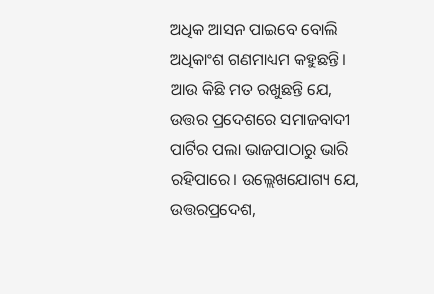ଅଧିକ ଆସନ ପାଇବେ ବୋଲି ଅଧିକାଂଶ ଗଣମାଧ୍ୟମ କହୁଛନ୍ତି। ଆଉ କିଛି ମତ ରଖୁଛନ୍ତି ଯେ, ଉତ୍ତର ପ୍ରଦେଶରେ ସମାଜବାଦୀ ପାର୍ଟିର ପଲା ଭାଜପାଠାରୁ ଭାରି ରହିପାରେ। ଉଲ୍ଲେଖଯୋଗ୍ୟ ଯେ, ଉତ୍ତରପ୍ରଦେଶ,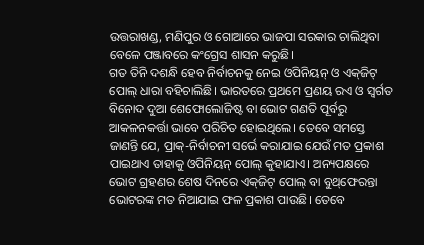ଉତ୍ତରାଖଣ୍ଡ, ମଣିପୁର ଓ ଗୋଆରେ ଭାଜପା ସରକାର ଚାଲିଥିବା ବେଳେ ପଞ୍ଜାବରେ କଂଗ୍ରେସ ଶାସନ କରୁଛି।
ଗତ ତିନି ଦଶନ୍ଧି ହେବ ନିର୍ବାଚନକୁ ନେଇ ଓପିନିୟନ୍‌ ଓ ଏକ୍‌ଜିଟ୍‌ ପୋଲ୍‌ ଧାରା ବହିଚାଲିଛି। ଭାରତରେ ପ୍ରଥମେ ପ୍ରଣୟ ରଏ ଓ ସ୍ବର୍ଗତ ବିନୋଦ ଦୁଆ ଶେଫୋଲୋଜିଷ୍ଟ ବା ଭୋଟ ଗଣତି ପୂର୍ବରୁ ଆକଳନକର୍ତ୍ତା ଭାବେ ପରିଚିତ ହୋଇଥିଲେ। ତେବେ ସମସ୍ତେ ଜାଣନ୍ତି ଯେ, ପ୍ରାକ୍‌-ନିର୍ବାଚନୀ ସର୍ଭେ କରାଯାଇ ଯେଉଁ ମତ ପ୍ରକାଶ ପାଇଥାଏ ତାହାକୁ ଓପିନିୟନ୍‌ ପୋଲ୍‌ କୁହାଯାଏ। ଅନ୍ୟପକ୍ଷରେ ଭୋଟ ଗ୍ରହଣର ଶେଷ ଦିନରେ ଏକ୍‌ଜିଟ୍‌ ପୋଲ୍‌ ବା ବୁଥ୍‌ଫେରନ୍ତା ଭୋଟରଙ୍କ ମତ ନିଆଯାଇ ଫଳ ପ୍ରକାଶ ପାଉଛି। ତେବେ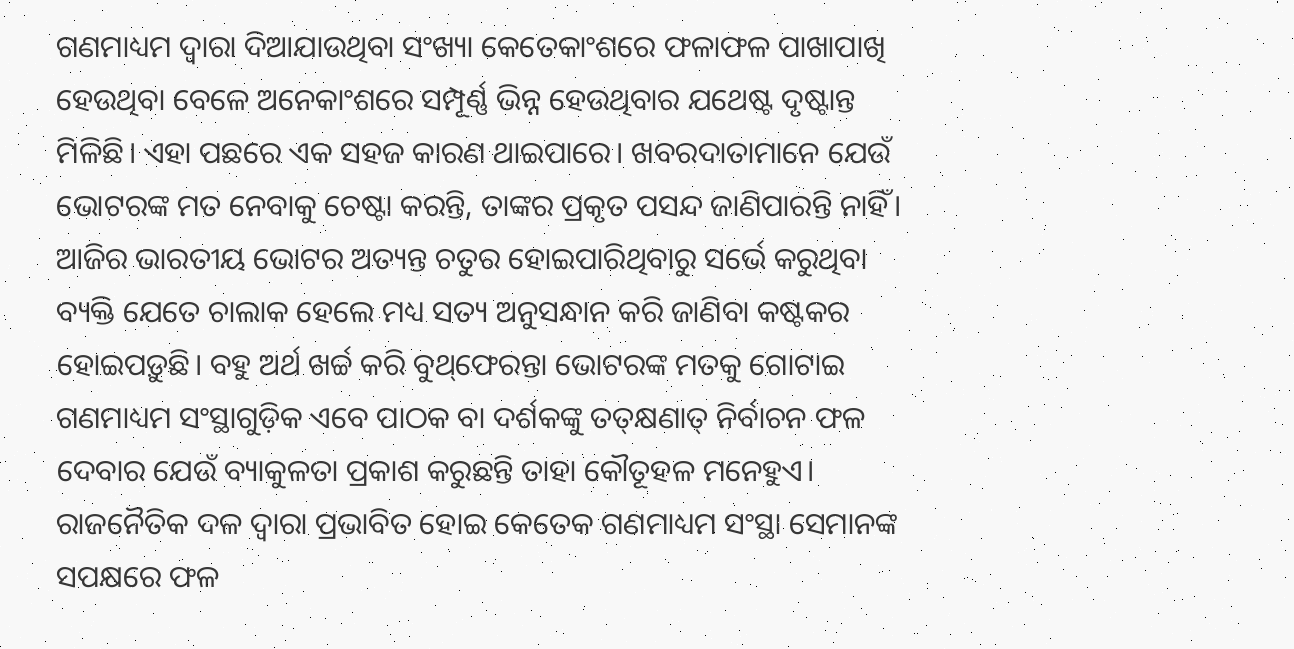ଗଣମାଧ୍ୟମ ଦ୍ୱାରା ଦିଆଯାଉଥିବା ସଂଖ୍ୟା କେତେକାଂଶରେ ଫଳାଫଳ ପାଖାପାଖି ହେଉଥିବା ବେଳେ ଅନେକାଂଶରେ ସମ୍ପୂର୍ଣ୍ଣ ଭିନ୍ନ ହେଉଥିବାର ଯଥେଷ୍ଟ ଦୃଷ୍ଟାନ୍ତ ମିଳିଛି। ଏହା ପଛରେ ଏକ ସହଜ କାରଣ ଥାଇପାରେ। ଖବରଦାତାମାନେ ଯେଉଁ ଭୋଟରଙ୍କ ମତ ନେବାକୁ ଚେଷ୍ଟା କରନ୍ତି, ତାଙ୍କର ପ୍ରକୃତ ପସନ୍ଦ ଜାଣିପାରନ୍ତି ନାହିଁ। ଆଜିର ଭାରତୀୟ ଭୋଟର ଅତ୍ୟନ୍ତ ଚତୁର ହୋଇପାରିଥିବାରୁ ସର୍ଭେ କରୁଥିବା ବ୍ୟକ୍ତି ଯେତେ ଚାଲାକ ହେଲେ ମଧ୍ୟ ସତ୍ୟ ଅନୁସନ୍ଧାନ କରି ଜାଣିବା କଷ୍ଟକର ହୋଇପଡ଼ୁଛି। ବହୁ ଅର୍ଥ ଖର୍ଚ୍ଚ କରି ବୁଥ୍‌ଫେରନ୍ତା ଭୋଟରଙ୍କ ମତକୁ ଗୋଟାଇ ଗଣମାଧ୍ୟମ ସଂସ୍ଥାଗୁଡ଼ିକ ଏବେ ପାଠକ ବା ଦର୍ଶକଙ୍କୁ ତତ୍‌କ୍ଷଣାତ୍‌ ନିର୍ବାଚନ ଫଳ ଦେବାର ଯେଉଁ ବ୍ୟାକୁଳତା ପ୍ରକାଶ କରୁଛନ୍ତି ତାହା କୌତୂହଳ ମନେହୁଏ। ରାଜନୈତିକ ଦଳ ଦ୍ୱାରା ପ୍ରଭାବିତ ହୋଇ କେତେକ ଗଣମାଧ୍ୟମ ସଂସ୍ଥା ସେମାନଙ୍କ ସପକ୍ଷରେ ଫଳ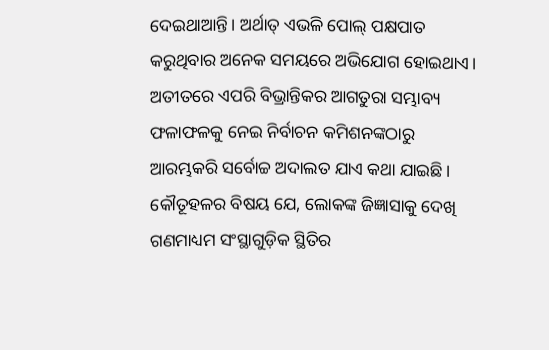ଦେଇଥାଆନ୍ତି। ଅର୍ଥାତ୍‌ ଏଭଳି ପୋଲ୍‌ ପକ୍ଷପାତ କରୁଥିବାର ଅନେକ ସମୟରେ ଅଭିଯୋଗ ହୋଇଥାଏ। ଅତୀତରେ ଏପରି ବିଭ୍ରାନ୍ତିକର ଆଗତୁରା ସମ୍ଭାବ୍ୟ ଫଳାଫଳକୁ ନେଇ ନିର୍ବାଚନ କମିଶନଙ୍କଠାରୁ ଆରମ୍ଭକରି ସର୍ବୋଚ୍ଚ ଅଦାଲତ ଯାଏ କଥା ଯାଇଛି। କୌତୂହଳର ବିଷୟ ଯେ, ଲୋକଙ୍କ ଜିଜ୍ଞାସାକୁ ଦେଖି ଗଣମାଧ୍ୟମ ସଂସ୍ଥାଗୁଡ଼ିକ ସ୍ଥିତିର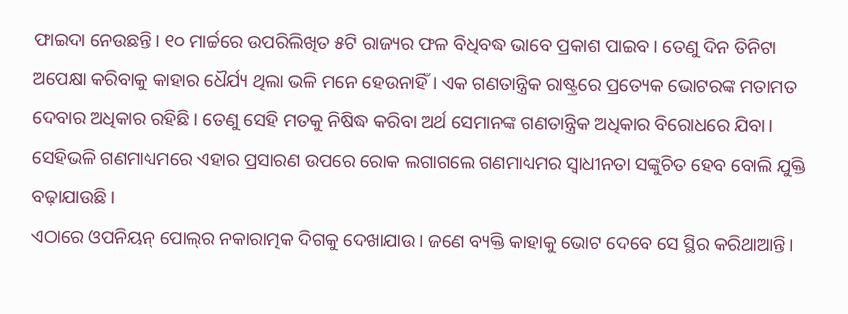ଫାଇଦା ନେଉଛନ୍ତି। ୧୦ ମାର୍ଚ୍ଚରେ ଉପରିଲିଖିତ ୫ଟି ରାଜ୍ୟର ଫଳ ବିଧିବଦ୍ଧ ଭାବେ ପ୍ରକାଶ ପାଇବ। ତେଣୁ ଦିନ ତିନିଟା ଅପେକ୍ଷା କରିବାକୁ କାହାର ଧୈର୍ଯ୍ୟ ଥିଲା ଭଳି ମନେ ହେଉନାହିଁ। ଏକ ଗଣତାନ୍ତ୍ରିକ ରାଷ୍ଟ୍ରରେ ପ୍ରତ୍ୟେକ ଭୋଟରଙ୍କ ମତାମତ ଦେବାର ଅଧିକାର ରହିଛି। ତେଣୁ ସେହି ମତକୁ ନିଷିଦ୍ଧ କରିବା ଅର୍ଥ ସେମାନଙ୍କ ଗଣତାନ୍ତ୍ରିକ ଅଧିକାର ବିରୋଧରେ ଯିବା। ସେହିଭଳି ଗଣମାଧ୍ୟମରେ ଏହାର ପ୍ରସାରଣ ଉପରେ ରୋକ ଲଗାଗଲେ ଗଣମାଧ୍ୟମର ସ୍ବାଧୀନତା ସଙ୍କୁଚିତ ହେବ ବୋଲି ଯୁକ୍ତି ବଢ଼ାଯାଉଛି।
ଏଠାରେ ଓପନିୟନ୍‌ ପୋଲ୍‌ର ନକାରାତ୍ମକ ଦିଗକୁ ଦେଖାଯାଉ। ଜଣେ ବ୍ୟକ୍ତି କାହାକୁ ଭୋଟ ଦେବେ ସେ ସ୍ଥିର କରିଥାଆନ୍ତି।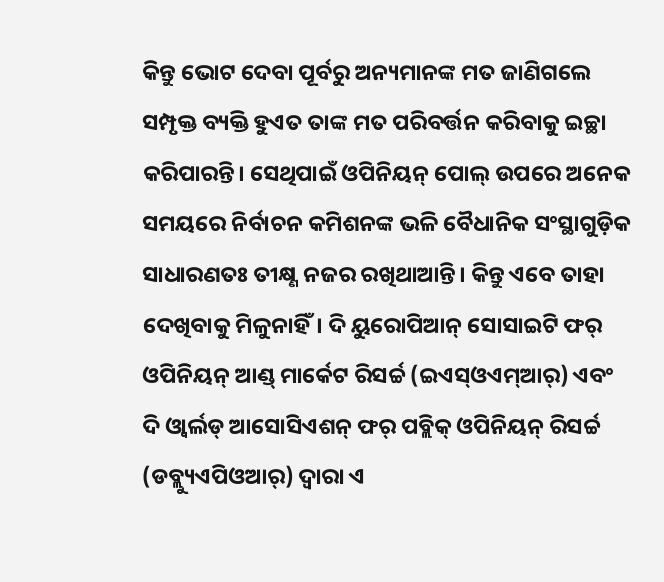କିନ୍ତୁ ଭୋଟ ଦେବା ପୂର୍ବରୁ ଅନ୍ୟମାନଙ୍କ ମତ ଜାଣିଗଲେ ସମ୍ପୃକ୍ତ ବ୍ୟକ୍ତି ହୁଏତ ତାଙ୍କ ମତ ପରିବର୍ତ୍ତନ କରିବାକୁ ଇଚ୍ଛା କରିପାରନ୍ତି। ସେଥିପାଇଁ ଓପିନିୟନ୍‌ ପୋଲ୍‌ ଉପରେ ଅନେକ ସମୟରେ ନିର୍ବାଚନ କମିଶନଙ୍କ ଭଳି ବୈଧାନିକ ସଂସ୍ଥାଗୁଡ଼ିକ ସାଧାରଣତଃ ତୀକ୍ଷ୍ଣ ନଜର ରଖିଥାଆନ୍ତି। କିନ୍ତୁ ଏବେ ତାହା ଦେଖିବାକୁ ମିଳୁନାହିଁ। ଦି ୟୁରୋପିଆନ୍‌ ସୋସାଇଟି ଫର୍‌ ଓପିନିୟନ୍‌ ଆଣ୍ଡ୍‌ ମାର୍କେଟ ରିସର୍ଚ୍ଚ (ଇଏସ୍‌ଓଏମ୍‌ଆର୍‌) ଏବଂ ଦି ଓ୍ବାର୍ଲଡ୍‌ ଆସୋସିଏଶନ୍‌ ଫର୍‌ ପବ୍ଲିକ୍‌ ଓପିନିୟନ୍‌ ରିସର୍ଚ୍ଚ (ଡବ୍ଲ୍ୟୁଏପିଓଆର୍‌) ଦ୍ୱାରା ଏ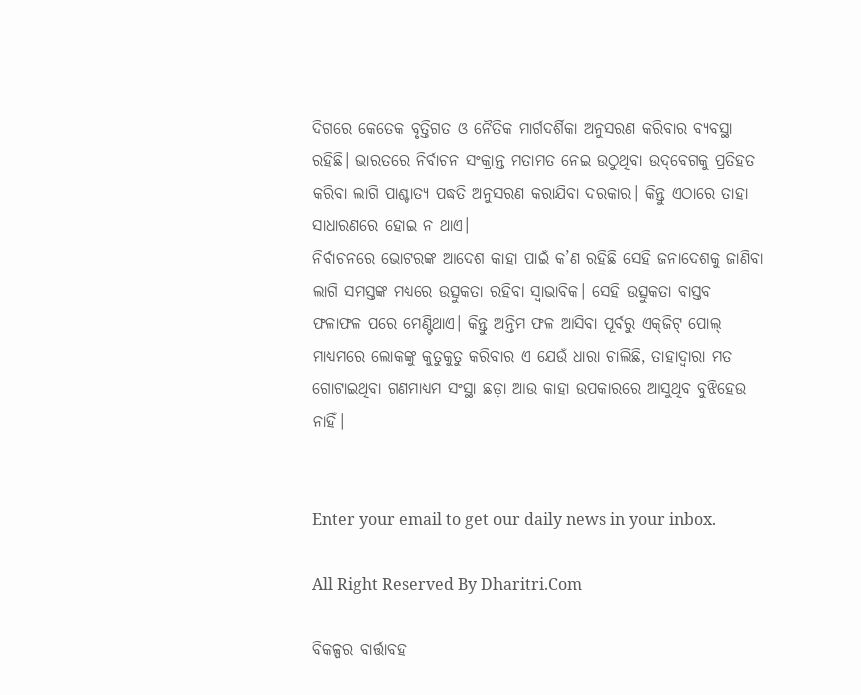ଦିଗରେ କେତେକ ବୃତ୍ତିଗତ ଓ ନୈତିକ ମାର୍ଗଦର୍ଶିକା ଅନୁସରଣ କରିବାର ବ୍ୟବସ୍ଥା ରହିଛି। ଭାରତରେ ନିର୍ବାଚନ ସଂକ୍ରାନ୍ତ ମତାମତ ନେଇ ଉଠୁଥିବା ଉଦ୍‌ବେଗକୁ ପ୍ରତିହତ କରିବା ଲାଗି ପାଶ୍ଚାତ୍ୟ ପଦ୍ଧତି ଅନୁସରଣ କରାଯିବା ଦରକାର। କିନ୍ତୁ ଏଠାରେ ତାହା ସାଧାରଣରେ ହୋଇ ନ ଥାଏ।
ନିର୍ବାଚନରେ ଭୋଟରଙ୍କ ଆଦେଶ କାହା ପାଇଁ କ’ଣ ରହିଛି ସେହି ଜନାଦେଶକୁ ଜାଣିବା ଲାଗି ସମସ୍ତଙ୍କ ମଧ୍ୟରେ ଉତ୍ସୁକତା ରହିବା ସ୍ବାଭାବିକ। ସେହି ଉତ୍ସୁକତା ବାସ୍ତବ ଫଳାଫଳ ପରେ ମେଣ୍ଟିଥାଏ। କିନ୍ତୁ ଅନ୍ତିମ ଫଳ ଆସିବା ପୂର୍ବରୁ ଏକ୍‌ଜିଟ୍‌ ପୋଲ୍‌ ମାଧ୍ୟମରେ ଲୋକଙ୍କୁ କୁତୁକୁତୁ କରିବାର ଏ ଯେଉଁ ଧାରା ଚାଲିଛି, ତାହାଦ୍ୱାରା ମତ ଗୋଟାଇଥିବା ଗଣମାଧ୍ୟମ ସଂସ୍ଥା ଛଡ଼ା ଆଉ କାହା ଉପକାରରେ ଆସୁଥିବ ବୁଝିହେଉ ନାହିଁ।


Enter your email to get our daily news in your inbox.

All Right Reserved By Dharitri.Com

ବିକଳ୍ପର ବାର୍ତ୍ତାବହ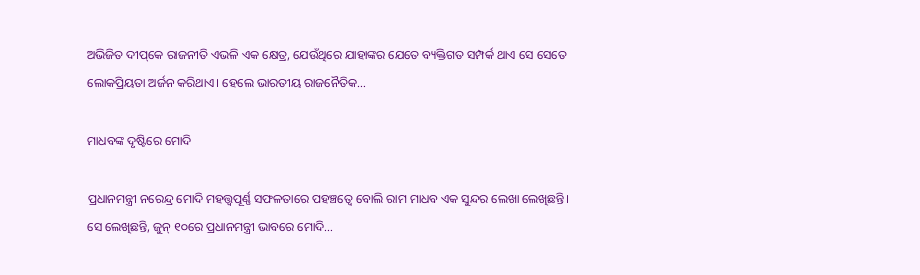ଅଭିଜିତ ଦୀପ୍‌କେ ରାଜନୀତି ଏଭଳି ଏକ କ୍ଷେତ୍ର, ଯେଉଁଥିରେ ଯାହାଙ୍କର ଯେତେ ବ୍ୟକ୍ତିଗତ ସମ୍ପର୍କ ଥାଏ ସେ ସେତେ ଲୋକପ୍ରିୟତା ଅର୍ଜନ କରିଥାଏ। ହେଲେ ଭାରତୀୟ ରାଜନୈତିକ…

ମାଧବଙ୍କ ଦୃଷ୍ଟିରେ ମୋଦି

ପ୍ରଧାନମନ୍ତ୍ରୀ ନରେନ୍ଦ୍ର ମୋଦି ମହତ୍ତ୍ୱପୂର୍ଣ୍ଣ ସଫଳତାରେ ପହଞ୍ଚତ୍ୱେ ବୋଲି ରାମ ମାଧବ ଏକ ସୁନ୍ଦର ଲେଖା ଲେଖିଛନ୍ତି। ସେ ଲେଖିଛନ୍ତି, ଜୁନ୍‌ ୧୦ରେ ପ୍ରଧାନମନ୍ତ୍ରୀ ଭାବରେ ମୋଦି…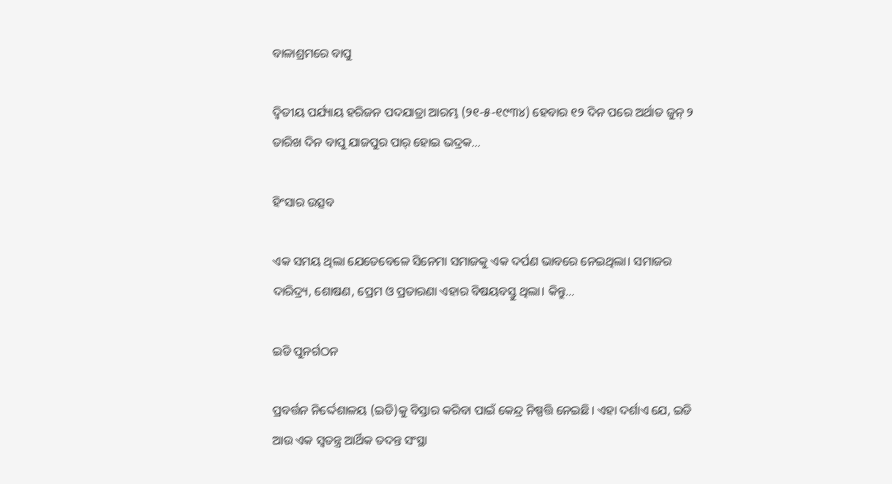ବାଳାଶ୍ରମରେ ବାପୁ

ଦ୍ବିତୀୟ ପର୍ଯ୍ୟାୟ ହରିଜନ ପଦଯାତ୍ରା ଆରମ୍ଭ (୨୧-୫-୧୯୩୪) ହେବାର ୧୨ ଦିନ ପରେ ଅର୍ଥାତ ଜୁନ୍‌ ୨ ତାରିଖ ଦିନ ବାପୁ ଯାଜପୁର ପାର୍‌ ହୋଇ ଭଦ୍ରକ…

ହିଂସାର ଉତ୍ସବ

ଏକ ସମୟ ଥିଲା ଯେତେବେଳେ ସିନେମା ସମାଜକୁ ଏକ ଦର୍ପଣ ଭାବରେ ନେଇଥିଲା। ସମାଜର ଦାରିଦ୍ର୍ୟ, ଶୋଷଣ, ପ୍ରେମ ଓ ପ୍ରତାରଣା ଏହାର ବିଷୟବସ୍ତୁ ଥିଲା। କିନ୍ତୁ…

ଇଡି ପୁନର୍ଗଠନ

ପ୍ରବର୍ତ୍ତନ ନିର୍ଦ୍ଦେଶାଳୟ (ଇଡି)କୁ ବିସ୍ତାର କରିବା ପାଇଁ କେନ୍ଦ୍ର ନିଷ୍ପତ୍ତି ନେଇଛି। ଏହା ଦର୍ଶାଏ ଯେ, ଇଡି ଆଉ ଏକ ସ୍ବତନ୍ତ୍ର ଆର୍ଥିକ ତଦନ୍ତ ସଂସ୍ଥା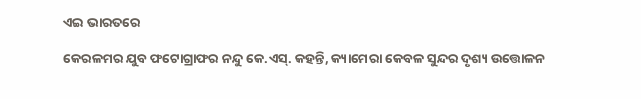ଏଇ ଭାରତରେ

କେରଳମର ଯୁବ ଫଟୋଗ୍ରାଫର ନନ୍ଦୁ କେ.ଏସ୍‌. କହନ୍ତି, କ୍ୟାମେରା କେବଳ ସୁନ୍ଦର ଦୃଶ୍ୟ ଉତ୍ତୋଳନ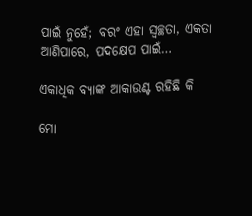ପାଇଁ ନୁହେଁ; ବରଂ ଏହା ସ୍ବଚ୍ଛତା, ଏକତା ଆଣିପାରେ, ପଦକ୍ଷେପ ପାଇଁ…

ଏକାଧିକ ବ୍ୟାଙ୍କ ଆକାଉଣ୍ଟ ରହିଛି କି

ମୋ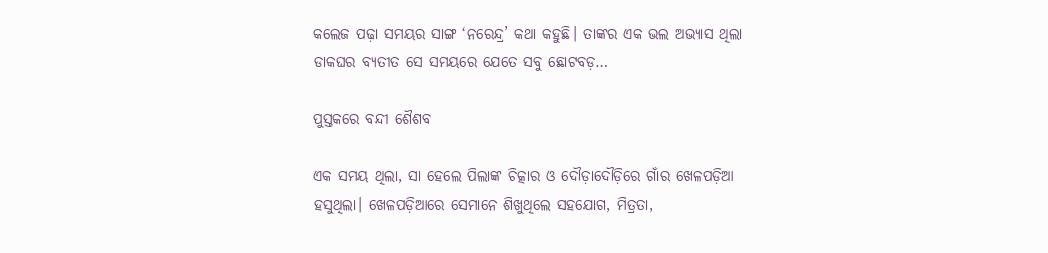କଲେଜ ପଢ଼ା ସମୟର ସାଙ୍ଗ ‘ନରେନ୍ଦ୍ର’ କଥା କହୁଛି। ତାଙ୍କର ଏକ ଭଲ ଅଭ୍ୟାସ ଥିଲା ଡାକଘର ବ୍ୟତୀତ ସେ ସମୟରେ ଯେତେ ସବୁ ଛୋଟବଡ଼…

ପୁସ୍ତକରେ ବନ୍ଦୀ ଶୈଶବ

ଏକ ସମୟ ଥିଲା, ସା ହେଲେ ପିଲାଙ୍କ ଚିତ୍କାର ଓ ଦୌଡ଼ାଦୌଡ଼ିରେ ଗାଁର ଖେଳପଡ଼ିଆ ହସୁଥିଲା। ଖେଳପଡ଼ିଆରେ ସେମାନେ ଶିଖୁଥିଲେ ସହଯୋଗ, ମିତ୍ରତା,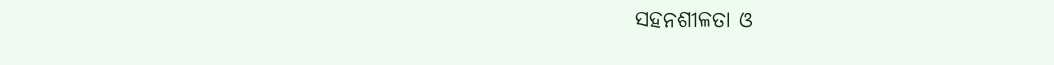ସହନଶୀଳତା ଓ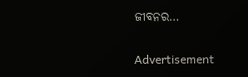ଜୀବନର…

Advertisement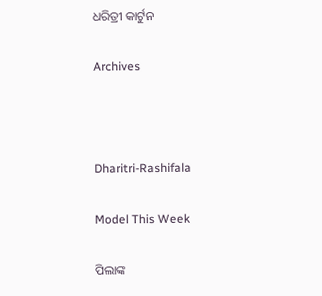ଧରିତ୍ରୀ କାର୍ଟୁନ

Archives



Dharitri-Rashifala

Model This Week

ପିଲାଙ୍କ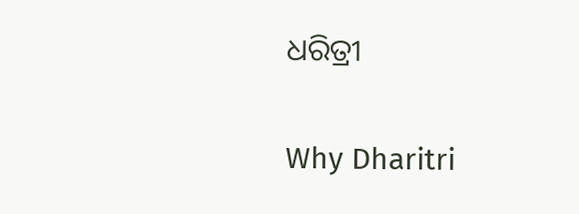ଧରିତ୍ରୀ

Why Dharitri